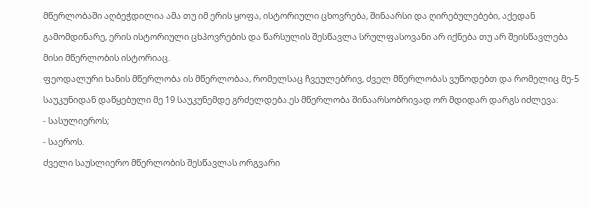მწერლობაში აღბეჭდილია ამა თუ იმ ერის ყოფა, ისტორიული ცხოვრება, შინაარსი და ღირებულებები, აქედან გამომდინარე, ერის ისტორიული ცხპოვრების და წარსულის შესწავლა სრულფასოვანი არ იქნება თუ არ შეისწავლება მისი მწერლობის ისტორიაც.
ფეოდალური ხანის მწერლობა ის მწერლობაა, რომელსაც ჩვეულებრივ, ძველ მწერლობას ვუწოდებთ და რომელიც მე-5 საუკუნიდან დაწყებული მე 19 საუკუნემდე გრძელდება.ეს მწერლობა შინაარსობრივად ორ მდიდარ დარგს იძლევა:
- სასულიეროს;
- საეროს.
ძველი საუსლიერო მწერლობის შესწავლას ორგვარი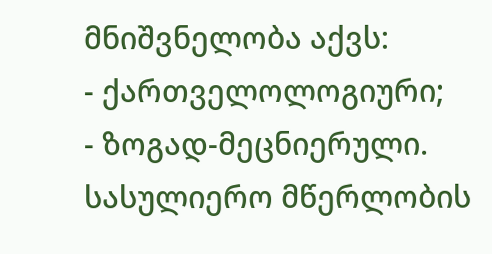მნიშვნელობა აქვს:
- ქართველოლოგიური;
- ზოგად-მეცნიერული.
სასულიერო მწერლობის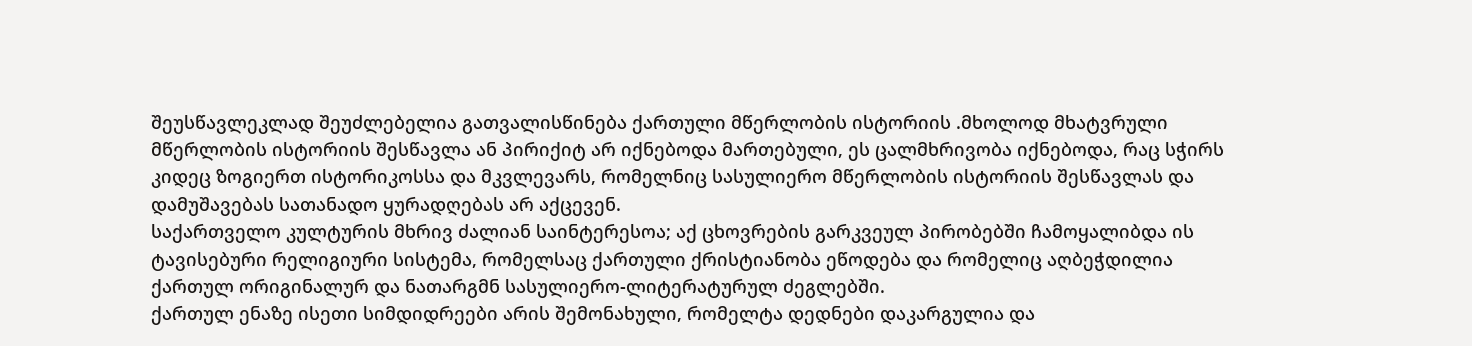შეუსწავლეკლად შეუძლებელია გათვალისწინება ქართული მწერლობის ისტორიის .მხოლოდ მხატვრული მწერლობის ისტორიის შესწავლა ან პირიქიტ არ იქნებოდა მართებული, ეს ცალმხრივობა იქნებოდა, რაც სჭირს კიდეც ზოგიერთ ისტორიკოსსა და მკვლევარს, რომელნიც სასულიერო მწერლობის ისტორიის შესწავლას და დამუშავებას სათანადო ყურადღებას არ აქცევენ.
საქართველო კულტურის მხრივ ძალიან საინტერესოა; აქ ცხოვრების გარკვეულ პირობებში ჩამოყალიბდა ის ტავისებური რელიგიური სისტემა, რომელსაც ქართული ქრისტიანობა ეწოდება და რომელიც აღბეჭდილია ქართულ ორიგინალურ და ნათარგმნ სასულიერო-ლიტერატურულ ძეგლებში.
ქართულ ენაზე ისეთი სიმდიდრეები არის შემონახული, რომელტა დედნები დაკარგულია და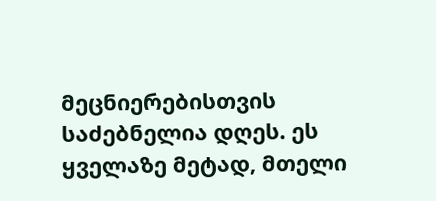მეცნიერებისთვის საძებნელია დღეს. ეს ყველაზე მეტად, მთელი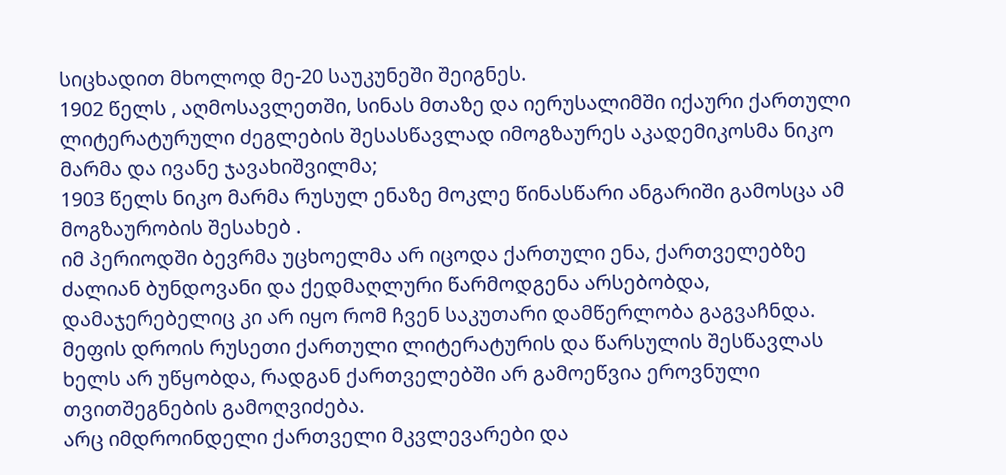სიცხადით მხოლოდ მე-20 საუკუნეში შეიგნეს.
1902 წელს , აღმოსავლეთში, სინას მთაზე და იერუსალიმში იქაური ქართული ლიტერატურული ძეგლების შესასწავლად იმოგზაურეს აკადემიკოსმა ნიკო მარმა და ივანე ჯავახიშვილმა;
1903 წელს ნიკო მარმა რუსულ ენაზე მოკლე წინასწარი ანგარიში გამოსცა ამ მოგზაურობის შესახებ .
იმ პერიოდში ბევრმა უცხოელმა არ იცოდა ქართული ენა, ქართველებზე ძალიან ბუნდოვანი და ქედმაღლური წარმოდგენა არსებობდა, დამაჯერებელიც კი არ იყო რომ ჩვენ საკუთარი დამწერლობა გაგვაჩნდა.
მეფის დროის რუსეთი ქართული ლიტერატურის და წარსულის შესწავლას ხელს არ უწყობდა, რადგან ქართველებში არ გამოეწვია ეროვნული თვითშეგნების გამოღვიძება.
არც იმდროინდელი ქართველი მკვლევარები და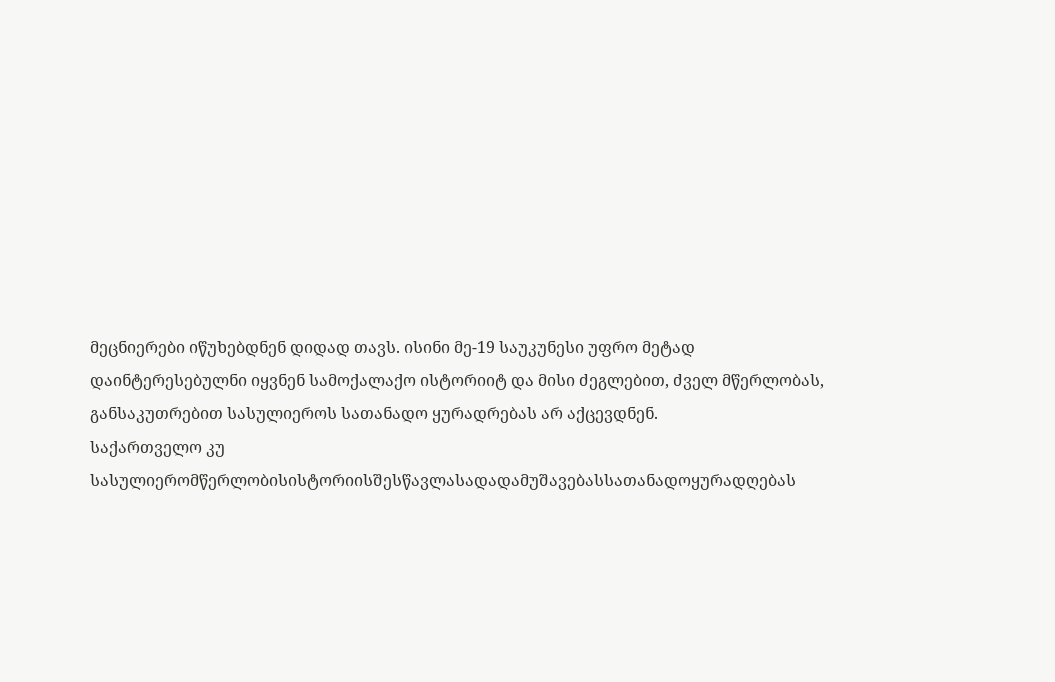მეცნიერები იწუხებდნენ დიდად თავს. ისინი მე-19 საუკუნესი უფრო მეტად დაინტერესებულნი იყვნენ სამოქალაქო ისტორიიტ და მისი ძეგლებით, ძველ მწერლობას, განსაკუთრებით სასულიეროს სათანადო ყურადრებას არ აქცევდნენ.
საქართველო კუ
სასულიერომწერლობისისტორიისშესწავლასადადამუშავებასსათანადოყურადღებას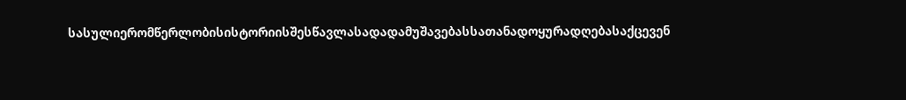სასულიერომწერლობისისტორიისშესწავლასადადამუშავებასსათანადოყურადღებასაქცევენ